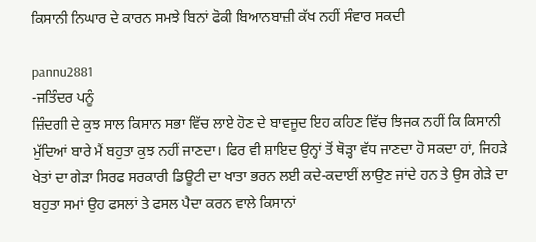ਕਿਸਾਨੀ ਨਿਘਾਰ ਦੇ ਕਾਰਨ ਸਮਝੇ ਬਿਨਾਂ ਫੋਕੀ ਬਿਆਨਬਾਜ਼ੀ ਕੱਖ ਨਹੀਂ ਸੰਵਾਰ ਸਕਦੀ

pannu2881
-ਜਤਿੰਦਰ ਪਨੂੰ
ਜ਼ਿੰਦਗੀ ਦੇ ਕੁਝ ਸਾਲ ਕਿਸਾਨ ਸਭਾ ਵਿੱਚ ਲਾਏ ਹੋਣ ਦੇ ਬਾਵਜੂਦ ਇਹ ਕਹਿਣ ਵਿੱਚ ਝਿਜਕ ਨਹੀਂ ਕਿ ਕਿਸਾਨੀ ਮੁੱਦਿਆਂ ਬਾਰੇ ਮੈਂ ਬਹੁਤਾ ਕੁਝ ਨਹੀਂ ਜਾਣਦਾ। ਫਿਰ ਵੀ ਸ਼ਾਇਦ ਉਨ੍ਹਾਂ ਤੋਂ ਥੋੜ੍ਹਾ ਵੱਧ ਜਾਣਦਾ ਹੋ ਸਕਦਾ ਹਾਂ, ਜਿਹੜੇ ਖੇਤਾਂ ਦਾ ਗੇੜਾ ਸਿਰਫ ਸਰਕਾਰੀ ਡਿਊਟੀ ਦਾ ਖਾਤਾ ਭਰਨ ਲਈ ਕਦੇ-ਕਦਾਈਂ ਲਾਉਣ ਜਾਂਦੇ ਹਨ ਤੇ ਉਸ ਗੇੜੇ ਦਾ ਬਹੁਤਾ ਸਮਾਂ ਉਹ ਫਸਲਾਂ ਤੇ ਫਸਲ ਪੈਦਾ ਕਰਨ ਵਾਲੇ ਕਿਸਾਨਾਂ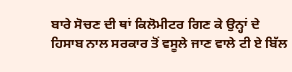ਬਾਰੇ ਸੋਚਣ ਦੀ ਥਾਂ ਕਿਲੋਮੀਟਰ ਗਿਣ ਕੇ ਉਨ੍ਹਾਂ ਦੇ ਹਿਸਾਬ ਨਾਲ ਸਰਕਾਰ ਤੋਂ ਵਸੂਲੇ ਜਾਣ ਵਾਲੇ ਟੀ ਏ ਬਿੱਲ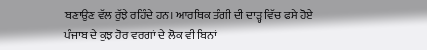ਬਣਾਉਣ ਵੱਲ ਰੁੱਝੇ ਰਹਿੰਦੇ ਹਨ। ਆਰਥਿਕ ਤੰਗੀ ਦੀ ਦਾੜ੍ਹ ਵਿੱਚ ਫਸੇ ਹੋਏ ਪੰਜਾਬ ਦੇ ਕੁਝ ਹੋਰ ਵਰਗਾਂ ਦੇ ਲੋਕ ਵੀ ਬਿਨਾਂ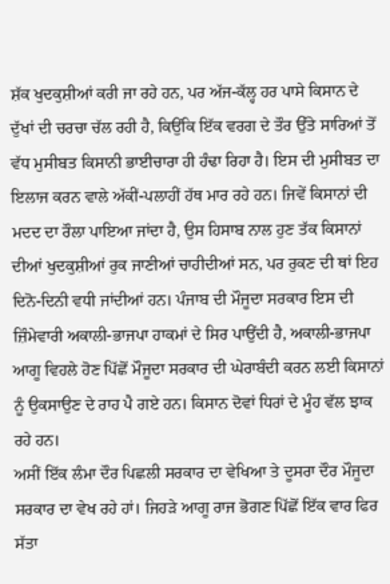ਸ਼ੱਕ ਖੁਦਕੁਸ਼ੀਆਂ ਕਰੀ ਜਾ ਰਹੇ ਹਨ, ਪਰ ਅੱਜ-ਕੱਲ੍ਹ ਹਰ ਪਾਸੇ ਕਿਸਾਨ ਦੇ ਦੁੱਖਾਂ ਦੀ ਚਰਚਾ ਚੱਲ ਰਹੀ ਹੈ, ਕਿਉਂਕਿ ਇੱਕ ਵਰਗ ਦੇ ਤੌਰ ਉੱਤੇ ਸਾਰਿਆਂ ਤੋਂ ਵੱਧ ਮੁਸੀਬਤ ਕਿਸਾਨੀ ਭਾਈਚਾਰਾ ਹੀ ਹੰਢਾ ਰਿਹਾ ਹੈ। ਇਸ ਦੀ ਮੁਸੀਬਤ ਦਾ ਇਲਾਜ ਕਰਨ ਵਾਲੇ ਅੱਕੀਂ-ਪਲਾਹੀਂ ਹੱਥ ਮਾਰ ਰਹੇ ਹਨ। ਜਿਵੇਂ ਕਿਸਾਨਾਂ ਦੀ ਮਦਦ ਦਾ ਰੌਲਾ ਪਾਇਆ ਜਾਂਦਾ ਹੈ, ਉਸ ਹਿਸਾਬ ਨਾਲ ਹੁਣ ਤੱਕ ਕਿਸਾਨਾਂ ਦੀਆਂ ਖੁਦਕੁਸ਼ੀਆਂ ਰੁਕ ਜਾਣੀਆਂ ਚਾਹੀਦੀਆਂ ਸਨ, ਪਰ ਰੁਕਣ ਦੀ ਥਾਂ ਇਹ ਦਿਨੋ-ਦਿਨੀ ਵਧੀ ਜਾਂਦੀਆਂ ਹਨ। ਪੰਜਾਬ ਦੀ ਮੌਜੂਦਾ ਸਰਕਾਰ ਇਸ ਦੀ ਜ਼ਿੰਮੇਵਾਰੀ ਅਕਾਲੀ-ਭਾਜਪਾ ਹਾਕਮਾਂ ਦੇ ਸਿਰ ਪਾਉਂਦੀ ਹੈ, ਅਕਾਲੀ-ਭਾਜਪਾ ਆਗੂ ਵਿਹਲੇ ਹੋਣ ਪਿੱਛੋਂ ਮੌਜੂਦਾ ਸਰਕਾਰ ਦੀ ਘੇਰਾਬੰਦੀ ਕਰਨ ਲਈ ਕਿਸਾਨਾਂ ਨੂੰ ਉਕਸਾਉਣ ਦੇ ਰਾਹ ਪੈ ਗਏ ਹਨ। ਕਿਸਾਨ ਦੋਵਾਂ ਧਿਰਾਂ ਦੇ ਮੂੰਹ ਵੱਲ ਝਾਕ ਰਹੇ ਹਨ।
ਅਸੀਂ ਇੱਕ ਲੰਮਾ ਦੌਰ ਪਿਛਲੀ ਸਰਕਾਰ ਦਾ ਵੇਖਿਆ ਤੇ ਦੂਸਰਾ ਦੌਰ ਮੌਜੂਦਾ ਸਰਕਾਰ ਦਾ ਵੇਖ ਰਹੇ ਹਾਂ। ਜਿਹੜੇ ਆਗੂ ਰਾਜ ਭੋਗਣ ਪਿੱਛੋਂ ਇੱਕ ਵਾਰ ਫਿਰ ਸੱਤਾ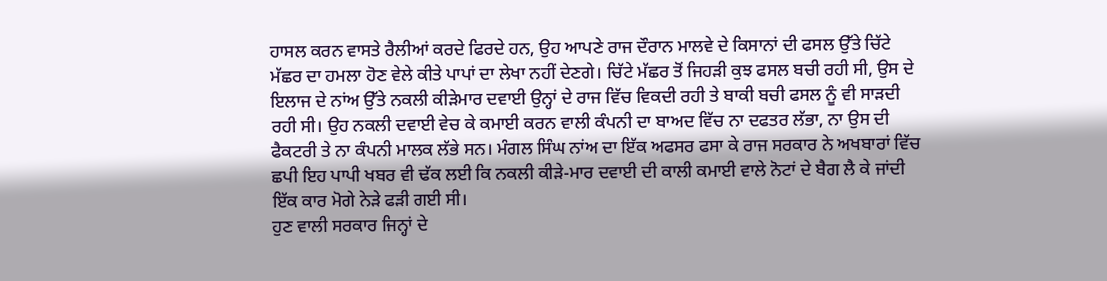ਹਾਸਲ ਕਰਨ ਵਾਸਤੇ ਰੈਲੀਆਂ ਕਰਦੇ ਫਿਰਦੇ ਹਨ, ਉਹ ਆਪਣੇ ਰਾਜ ਦੌਰਾਨ ਮਾਲਵੇ ਦੇ ਕਿਸਾਨਾਂ ਦੀ ਫਸਲ ਉੱਤੇ ਚਿੱਟੇ ਮੱਛਰ ਦਾ ਹਮਲਾ ਹੋਣ ਵੇਲੇ ਕੀਤੇ ਪਾਪਾਂ ਦਾ ਲੇਖਾ ਨਹੀਂ ਦੇਣਗੇ। ਚਿੱਟੇ ਮੱਛਰ ਤੋਂ ਜਿਹੜੀ ਕੁਝ ਫਸਲ ਬਚੀ ਰਹੀ ਸੀ, ਉਸ ਦੇ ਇਲਾਜ ਦੇ ਨਾਂਅ ਉੱਤੇ ਨਕਲੀ ਕੀੜੇਮਾਰ ਦਵਾਈ ਉਨ੍ਹਾਂ ਦੇ ਰਾਜ ਵਿੱਚ ਵਿਕਦੀ ਰਹੀ ਤੇ ਬਾਕੀ ਬਚੀ ਫਸਲ ਨੂੰ ਵੀ ਸਾੜਦੀ ਰਹੀ ਸੀ। ਉਹ ਨਕਲੀ ਦਵਾਈ ਵੇਚ ਕੇ ਕਮਾਈ ਕਰਨ ਵਾਲੀ ਕੰਪਨੀ ਦਾ ਬਾਅਦ ਵਿੱਚ ਨਾ ਦਫਤਰ ਲੱਭਾ, ਨਾ ਉਸ ਦੀ ਫੈਕਟਰੀ ਤੇ ਨਾ ਕੰਪਨੀ ਮਾਲਕ ਲੱਭੇ ਸਨ। ਮੰਗਲ ਸਿੰਘ ਨਾਂਅ ਦਾ ਇੱਕ ਅਫਸਰ ਫਸਾ ਕੇ ਰਾਜ ਸਰਕਾਰ ਨੇ ਅਖਬਾਰਾਂ ਵਿੱਚ ਛਪੀ ਇਹ ਪਾਪੀ ਖਬਰ ਵੀ ਢੱਕ ਲਈ ਕਿ ਨਕਲੀ ਕੀੜੇ-ਮਾਰ ਦਵਾਈ ਦੀ ਕਾਲੀ ਕਮਾਈ ਵਾਲੇ ਨੋਟਾਂ ਦੇ ਬੈਗ ਲੈ ਕੇ ਜਾਂਦੀ ਇੱਕ ਕਾਰ ਮੋਗੇ ਨੇੜੇ ਫੜੀ ਗਈ ਸੀ।
ਹੁਣ ਵਾਲੀ ਸਰਕਾਰ ਜਿਨ੍ਹਾਂ ਦੇ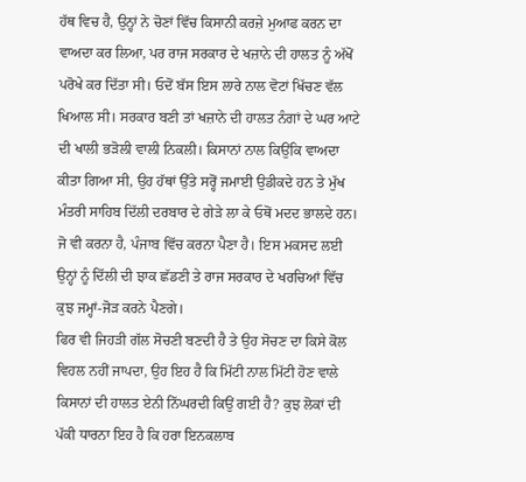ਹੱਥ ਵਿਚ ਹੈ, ਉਨ੍ਹਾਂ ਨੇ ਚੋਣਾਂ ਵਿੱਚ ਕਿਸਾਨੀ ਕਰਜ਼ੇ ਮੁਆਫ ਕਰਨ ਦਾ ਵਾਅਦਾ ਕਰ ਲਿਆ, ਪਰ ਰਾਜ ਸਰਕਾਰ ਦੇ ਖਜ਼ਾਨੇ ਦੀ ਹਾਲਤ ਨੂੰ ਅੱਖੋਂ ਪਰੋਖੇ ਕਰ ਦਿੱਤਾ ਸੀ। ਓਦੋਂ ਬੱਸ ਇਸ ਲਾਰੇ ਨਾਲ ਵੋਟਾਂ ਖਿੱਚਣ ਵੱਲ ਖਿਆਲ ਸੀ। ਸਰਕਾਰ ਬਣੀ ਤਾਂ ਖਜ਼ਾਨੇ ਦੀ ਹਾਲਤ ਨੰਗਾਂ ਦੇ ਘਰ ਆਟੇ ਦੀ ਖਾਲੀ ਭੜੋਲੀ ਵਾਲੀ ਨਿਕਲੀ। ਕਿਸਾਨਾਂ ਨਾਲ ਕਿਉਂਕਿ ਵਾਅਦਾ ਕੀਤਾ ਗਿਆ ਸੀ, ਉਹ ਹੱਥਾਂ ਉੱਤੇ ਸਰ੍ਹੋਂ ਜਮਾਈ ਉਡੀਕਦੇ ਹਨ ਤੇ ਮੁੱਖ ਮੰਤਰੀ ਸਾਹਿਬ ਦਿੱਲੀ ਦਰਬਾਰ ਦੇ ਗੇੜੇ ਲਾ ਕੇ ਓਥੋਂ ਮਦਦ ਭਾਲਦੇ ਹਨ। ਜੋ ਵੀ ਕਰਨਾ ਹੈ, ਪੰਜਾਬ ਵਿੱਚ ਕਰਨਾ ਪੈਣਾ ਹੈ। ਇਸ ਮਕਸਦ ਲਈ ਉਨ੍ਹਾਂ ਨੂੰ ਦਿੱਲੀ ਦੀ ਝਾਕ ਛੱਡਣੀ ਤੇ ਰਾਜ ਸਰਕਾਰ ਦੇ ਖਰਚਿਆਂ ਵਿੱਚ ਕੁਝ ਜਮ੍ਹਾਂ-ਜੋੜ ਕਰਨੇ ਪੈਣਗੇ।
ਫਿਰ ਵੀ ਜਿਹੜੀ ਗੱਲ ਸੋਚਣੀ ਬਣਦੀ ਹੈ ਤੇ ਉਹ ਸੋਚਣ ਦਾ ਕਿਸੇ ਕੋਲ ਵਿਹਲ ਨਹੀਂ ਜਾਪਦਾ, ਉਹ ਇਹ ਹੈ ਕਿ ਮਿੱਟੀ ਨਾਲ ਮਿੱਟੀ ਹੋਣ ਵਾਲੇ ਕਿਸਾਨਾਂ ਦੀ ਹਾਲਤ ਏਨੀ ਨਿੱਘਰਦੀ ਕਿਉਂ ਗਈ ਹੈ? ਕੁਝ ਲੋਕਾਂ ਦੀ ਪੱਕੀ ਧਾਰਨਾ ਇਹ ਹੈ ਕਿ ਹਰਾ ਇਨਕਲਾਬ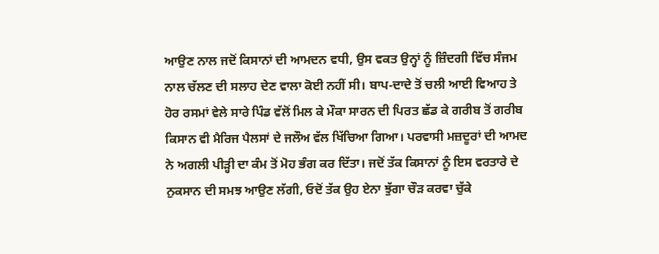ਆਉਣ ਨਾਲ ਜਦੋਂ ਕਿਸਾਨਾਂ ਦੀ ਆਮਦਨ ਵਧੀ, ਉਸ ਵਕਤ ਉਨ੍ਹਾਂ ਨੂੰ ਜ਼ਿੰਦਗੀ ਵਿੱਚ ਸੰਜਮ ਨਾਲ ਚੱਲਣ ਦੀ ਸਲਾਹ ਦੇਣ ਵਾਲਾ ਕੋਈ ਨਹੀਂ ਸੀ। ਬਾਪ-ਦਾਦੇ ਤੋਂ ਚਲੀ ਆਈ ਵਿਆਹ ਤੇ ਹੋਰ ਰਸਮਾਂ ਵੇਲੇ ਸਾਰੇ ਪਿੰਡ ਵੱਲੋਂ ਮਿਲ ਕੇ ਮੌਕਾ ਸਾਰਨ ਦੀ ਪਿਰਤ ਛੱਡ ਕੇ ਗਰੀਬ ਤੋਂ ਗਰੀਬ ਕਿਸਾਨ ਵੀ ਮੈਰਿਜ ਪੈਲਸਾਂ ਦੇ ਜਲੌਅ ਵੱਲ ਖਿੱਚਿਆ ਗਿਆ। ਪਰਵਾਸੀ ਮਜ਼ਦੂਰਾਂ ਦੀ ਆਮਦ ਨੇ ਅਗਲੀ ਪੀੜ੍ਹੀ ਦਾ ਕੰਮ ਤੋਂ ਮੋਹ ਭੰਗ ਕਰ ਦਿੱਤਾ। ਜਦੋਂ ਤੱਕ ਕਿਸਾਨਾਂ ਨੂੰ ਇਸ ਵਰਤਾਰੇ ਦੇ ਨੁਕਸਾਨ ਦੀ ਸਮਝ ਆਉਣ ਲੱਗੀ, ਓਦੋਂ ਤੱਕ ਉਹ ਏਨਾ ਝੁੱਗਾ ਚੌੜ ਕਰਵਾ ਚੁੱਕੇ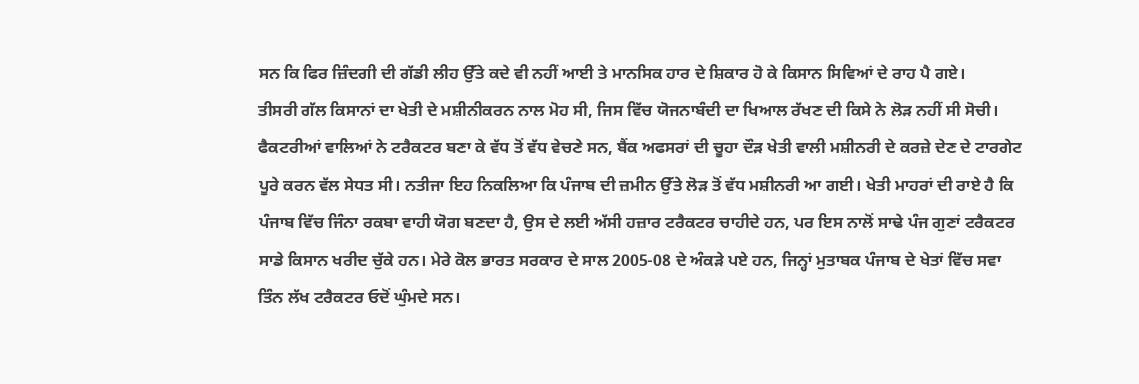ਸਨ ਕਿ ਫਿਰ ਜ਼ਿੰਦਗੀ ਦੀ ਗੱਡੀ ਲੀਹ ਉੱਤੇ ਕਦੇ ਵੀ ਨਹੀਂ ਆਈ ਤੇ ਮਾਨਸਿਕ ਹਾਰ ਦੇ ਸ਼ਿਕਾਰ ਹੋ ਕੇ ਕਿਸਾਨ ਸਿਵਿਆਂ ਦੇ ਰਾਹ ਪੈ ਗਏ।
ਤੀਸਰੀ ਗੱਲ ਕਿਸਾਨਾਂ ਦਾ ਖੇਤੀ ਦੇ ਮਸ਼ੀਨੀਕਰਨ ਨਾਲ ਮੋਹ ਸੀ, ਜਿਸ ਵਿੱਚ ਯੋਜਨਾਬੰਦੀ ਦਾ ਖਿਆਲ ਰੱਖਣ ਦੀ ਕਿਸੇ ਨੇ ਲੋੜ ਨਹੀਂ ਸੀ ਸੋਚੀ। ਫੈਕਟਰੀਆਂ ਵਾਲਿਆਂ ਨੇ ਟਰੈਕਟਰ ਬਣਾ ਕੇ ਵੱਧ ਤੋਂ ਵੱਧ ਵੇਚਣੇ ਸਨ, ਬੈਂਕ ਅਫਸਰਾਂ ਦੀ ਚੂਹਾ ਦੌੜ ਖੇਤੀ ਵਾਲੀ ਮਸ਼ੀਨਰੀ ਦੇ ਕਰਜ਼ੇ ਦੇਣ ਦੇ ਟਾਰਗੇਟ ਪੂਰੇ ਕਰਨ ਵੱਲ ਸੇਧਤ ਸੀ। ਨਤੀਜਾ ਇਹ ਨਿਕਲਿਆ ਕਿ ਪੰਜਾਬ ਦੀ ਜ਼ਮੀਨ ਉੱਤੇ ਲੋੜ ਤੋਂ ਵੱਧ ਮਸ਼ੀਨਰੀ ਆ ਗਈ। ਖੇਤੀ ਮਾਹਰਾਂ ਦੀ ਰਾਏ ਹੈ ਕਿ ਪੰਜਾਬ ਵਿੱਚ ਜਿੰਨਾ ਰਕਬਾ ਵਾਹੀ ਯੋਗ ਬਣਦਾ ਹੈ, ਉਸ ਦੇ ਲਈ ਅੱਸੀ ਹਜ਼ਾਰ ਟਰੈਕਟਰ ਚਾਹੀਦੇ ਹਨ, ਪਰ ਇਸ ਨਾਲੋਂ ਸਾਢੇ ਪੰਜ ਗੁਣਾਂ ਟਰੈਕਟਰ ਸਾਡੇ ਕਿਸਾਨ ਖਰੀਦ ਚੁੱਕੇ ਹਨ। ਮੇਰੇ ਕੋਲ ਭਾਰਤ ਸਰਕਾਰ ਦੇ ਸਾਲ 2005-08 ਦੇ ਅੰਕੜੇ ਪਏ ਹਨ, ਜਿਨ੍ਹਾਂ ਮੁਤਾਬਕ ਪੰਜਾਬ ਦੇ ਖੇਤਾਂ ਵਿੱਚ ਸਵਾ ਤਿੰਨ ਲੱਖ ਟਰੈਕਟਰ ਓਦੋਂ ਘੁੰਮਦੇ ਸਨ।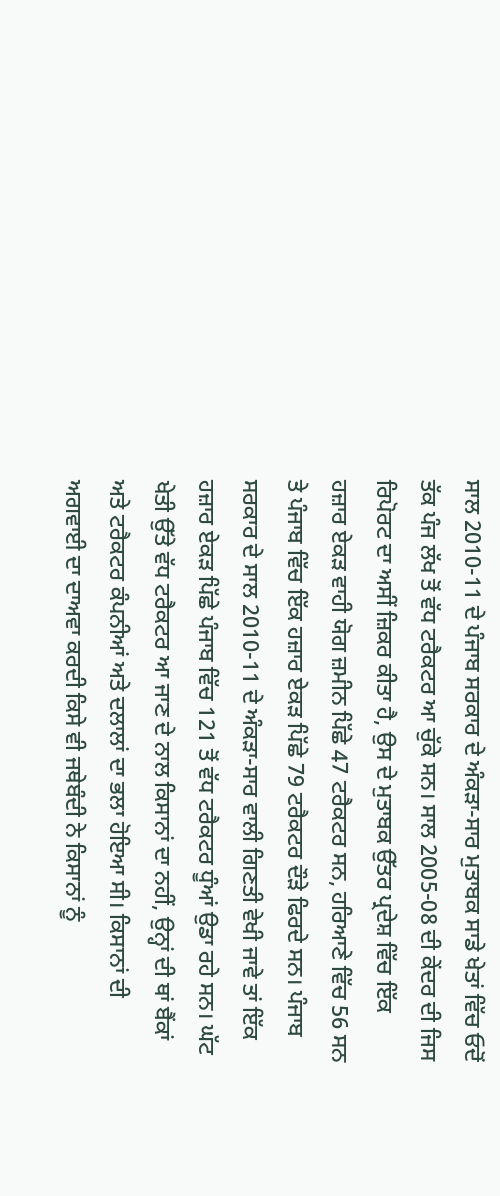ਸਾਲ 2010-11 ਦੇ ਪੰਜਾਬ ਸਰਕਾਰ ਦੇ ਅੰਕੜਾ-ਸਾਰ ਮੁਤਾਬਕ ਸਾਡੇ ਖੇਤਾਂ ਵਿੱਚ ਓਦੋਂ ਤੱਕ ਪੰਜ ਲੱਖ ਤੋਂ ਵੱਧ ਟਰੈਕਟਰ ਆ ਚੁੱਕੇ ਸਨ। ਸਾਲ 2005-08 ਦੀ ਕੇਂਦਰ ਦੀ ਜਿਸ ਰਿਪੋਰਟ ਦਾ ਅਸੀਂ ਜ਼ਿਕਰ ਕੀਤਾ ਹੈ, ਉਸ ਦੇ ਮੁਤਾਬਕ ਉੱਤਰ ਪ੍ਰਦੇਸ਼ ਵਿੱਚ ਇੱਕ ਹਜ਼ਾਰ ਏਕੜ ਵਾਹੀ ਯੋਗ ਜ਼ਮੀਨ ਪਿੱਛੇ 47 ਟਰੈਕਟਰ ਸਨ, ਹਰਿਆਣੇ ਵਿੱਚ 56 ਸਨ ਤੇ ਪੰਜਾਬ ਵਿੱਚ ਇੱਕ ਹਜ਼ਾਰ ਏਕੜ ਪਿੱਛੇ 79 ਟਰੈਕਟਰ ਦੌੜੇ ਫਿਰਦੇ ਸਨ। ਪੰਜਾਬ ਸਰਕਾਰ ਦੇ ਸਾਲ 2010-11 ਦੇ ਅੰਕੜਾ-ਸਾਰ ਵਾਲੀ ਗਿਣਤੀ ਵੇਖੀ ਜਾਵੇ ਤਾਂ ਇੱਕ ਹਜ਼ਾਰ ਏਕੜ ਪਿੱਛੇ ਪੰਜਾਬ ਵਿੱਚ 121 ਤੋਂ ਵੱਧ ਟਰੈਕਟਰ ਧੂੰਆਂ ਉਡਾ ਰਹੇ ਸਨ। ਘੱਟ ਖੇਤੀ ਉੱਤੇ ਵੱਧ ਟਰੈਕਟਰ ਆ ਜਾਣ ਦੇ ਨਾਲ ਕਿਸਾਨਾਂ ਦਾ ਨਹੀਂ, ਉਨ੍ਹਾਂ ਦੀ ਥਾਂ ਬੈਂਕਾਂ ਅਤੇ ਟਰੈਕਟਰ ਕੰਪਨੀਆਂ ਅਤੇ ਦਲਾਲਾਂ ਦਾ ਭਲਾ ਹੋਇਆ ਸੀ। ਕਿਸਾਨਾਂ ਦੀ ਅਗਵਾਈ ਦਾ ਦਾਅਵਾ ਕਰਦੀ ਕਿਸੇ ਵੀ ਜਥੇਬੰਦੀ ਨੇ ਕਿਸਾਨਾਂ ਨੂੰ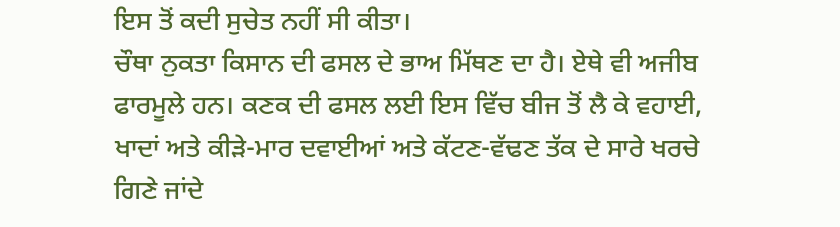ਇਸ ਤੋਂ ਕਦੀ ਸੁਚੇਤ ਨਹੀਂ ਸੀ ਕੀਤਾ।
ਚੌਥਾ ਨੁਕਤਾ ਕਿਸਾਨ ਦੀ ਫਸਲ ਦੇ ਭਾਅ ਮਿੱਥਣ ਦਾ ਹੈ। ਏਥੇ ਵੀ ਅਜੀਬ ਫਾਰਮੂਲੇ ਹਨ। ਕਣਕ ਦੀ ਫਸਲ ਲਈ ਇਸ ਵਿੱਚ ਬੀਜ ਤੋਂ ਲੈ ਕੇ ਵਹਾਈ, ਖਾਦਾਂ ਅਤੇ ਕੀੜੇ-ਮਾਰ ਦਵਾਈਆਂ ਅਤੇ ਕੱਟਣ-ਵੱਢਣ ਤੱਕ ਦੇ ਸਾਰੇ ਖਰਚੇ ਗਿਣੇ ਜਾਂਦੇ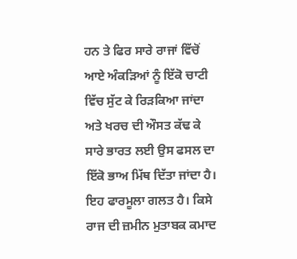ਹਨ ਤੇ ਫਿਰ ਸਾਰੇ ਰਾਜਾਂ ਵਿੱਚੋਂ ਆਏ ਅੰਕੜਿਆਂ ਨੂੰ ਇੱਕੋ ਚਾਟੀ ਵਿੱਚ ਸੁੱਟ ਕੇ ਰਿੜਕਿਆ ਜਾਂਦਾ ਅਤੇ ਖਰਚ ਦੀ ਔਸਤ ਕੱਢ ਕੇ ਸਾਰੇ ਭਾਰਤ ਲਈ ਉਸ ਫਸਲ ਦਾ ਇੱਕੋ ਭਾਅ ਮਿੱਥ ਦਿੱਤਾ ਜਾਂਦਾ ਹੈ। ਇਹ ਫਾਰਮੂਲਾ ਗਲਤ ਹੈ। ਕਿਸੇ ਰਾਜ ਦੀ ਜ਼ਮੀਨ ਮੁਤਾਬਕ ਕਮਾਦ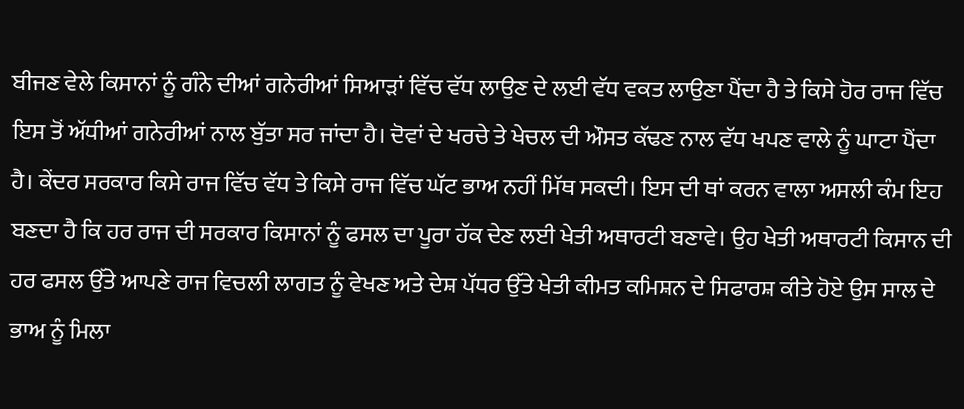ਬੀਜਣ ਵੇਲੇ ਕਿਸਾਨਾਂ ਨੂੰ ਗੰਨੇ ਦੀਆਂ ਗਨੇਰੀਆਂ ਸਿਆੜਾਂ ਵਿੱਚ ਵੱਧ ਲਾਉਣ ਦੇ ਲਈ ਵੱਧ ਵਕਤ ਲਾਉਣਾ ਪੈਂਦਾ ਹੈ ਤੇ ਕਿਸੇ ਹੋਰ ਰਾਜ ਵਿੱਚ ਇਸ ਤੋਂ ਅੱਧੀਆਂ ਗਨੇਰੀਆਂ ਨਾਲ ਬੁੱਤਾ ਸਰ ਜਾਂਦਾ ਹੈ। ਦੋਵਾਂ ਦੇ ਖਰਚੇ ਤੇ ਖੇਚਲ ਦੀ ਔਸਤ ਕੱਢਣ ਨਾਲ ਵੱਧ ਖਪਣ ਵਾਲੇ ਨੂੰ ਘਾਟਾ ਪੈਂਦਾ ਹੈ। ਕੇਂਦਰ ਸਰਕਾਰ ਕਿਸੇ ਰਾਜ ਵਿੱਚ ਵੱਧ ਤੇ ਕਿਸੇ ਰਾਜ ਵਿੱਚ ਘੱਟ ਭਾਅ ਨਹੀਂ ਮਿੱਥ ਸਕਦੀ। ਇਸ ਦੀ ਥਾਂ ਕਰਨ ਵਾਲਾ ਅਸਲੀ ਕੰਮ ਇਹ ਬਣਦਾ ਹੈ ਕਿ ਹਰ ਰਾਜ ਦੀ ਸਰਕਾਰ ਕਿਸਾਨਾਂ ਨੂੰ ਫਸਲ ਦਾ ਪੂਰਾ ਹੱਕ ਦੇਣ ਲਈ ਖੇਤੀ ਅਥਾਰਟੀ ਬਣਾਵੇ। ਉਹ ਖੇਤੀ ਅਥਾਰਟੀ ਕਿਸਾਨ ਦੀ ਹਰ ਫਸਲ ਉੱਤੇ ਆਪਣੇ ਰਾਜ ਵਿਚਲੀ ਲਾਗਤ ਨੂੰ ਵੇਖਣ ਅਤੇ ਦੇਸ਼ ਪੱਧਰ ਉੱਤੇ ਖੇਤੀ ਕੀਮਤ ਕਮਿਸ਼ਨ ਦੇ ਸਿਫਾਰਸ਼ ਕੀਤੇ ਹੋਏ ਉਸ ਸਾਲ ਦੇ ਭਾਅ ਨੂੰ ਮਿਲਾ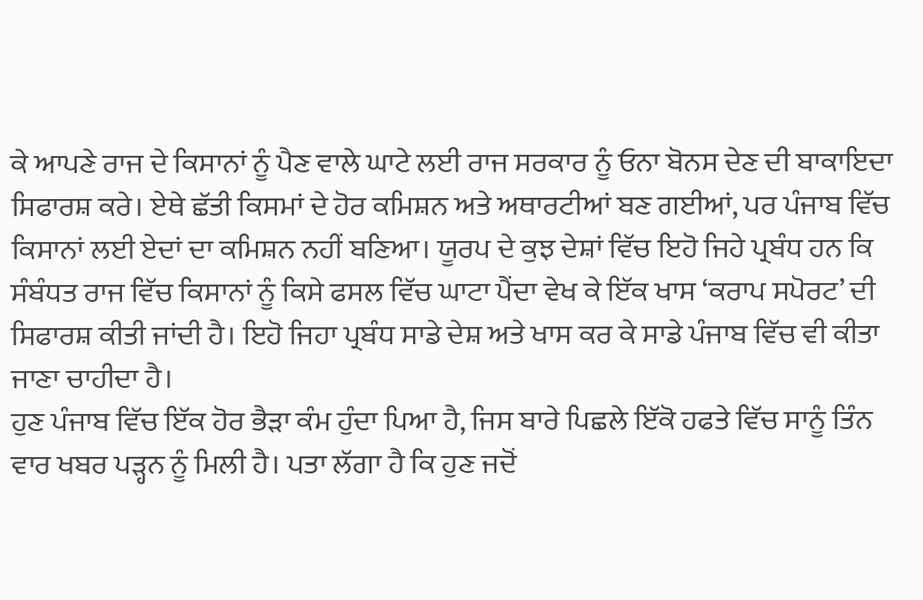ਕੇ ਆਪਣੇ ਰਾਜ ਦੇ ਕਿਸਾਨਾਂ ਨੂੰ ਪੈਣ ਵਾਲੇ ਘਾਟੇ ਲਈ ਰਾਜ ਸਰਕਾਰ ਨੂੰ ਓਨਾ ਬੋਨਸ ਦੇਣ ਦੀ ਬਾਕਾਇਦਾ ਸਿਫਾਰਸ਼ ਕਰੇ। ਏਥੇ ਛੱਤੀ ਕਿਸਮਾਂ ਦੇ ਹੋਰ ਕਮਿਸ਼ਨ ਅਤੇ ਅਥਾਰਟੀਆਂ ਬਣ ਗਈਆਂ, ਪਰ ਪੰਜਾਬ ਵਿੱਚ ਕਿਸਾਨਾਂ ਲਈ ਏਦਾਂ ਦਾ ਕਮਿਸ਼ਨ ਨਹੀਂ ਬਣਿਆ। ਯੂਰਪ ਦੇ ਕੁਝ ਦੇਸ਼ਾਂ ਵਿੱਚ ਇਹੋ ਜਿਹੇ ਪ੍ਰਬੰਧ ਹਨ ਕਿ ਸੰਬੰਧਤ ਰਾਜ ਵਿੱਚ ਕਿਸਾਨਾਂ ਨੂੰ ਕਿਸੇ ਫਸਲ ਵਿੱਚ ਘਾਟਾ ਪੈਂਦਾ ਵੇਖ ਕੇ ਇੱਕ ਖਾਸ ‘ਕਰਾਪ ਸਪੋਰਟ’ ਦੀ ਸਿਫਾਰਸ਼ ਕੀਤੀ ਜਾਂਦੀ ਹੈ। ਇਹੋ ਜਿਹਾ ਪ੍ਰਬੰਧ ਸਾਡੇ ਦੇਸ਼ ਅਤੇ ਖਾਸ ਕਰ ਕੇ ਸਾਡੇ ਪੰਜਾਬ ਵਿੱਚ ਵੀ ਕੀਤਾ ਜਾਣਾ ਚਾਹੀਦਾ ਹੈ।
ਹੁਣ ਪੰਜਾਬ ਵਿੱਚ ਇੱਕ ਹੋਰ ਭੈੜਾ ਕੰਮ ਹੁੰਦਾ ਪਿਆ ਹੈ, ਜਿਸ ਬਾਰੇ ਪਿਛਲੇ ਇੱਕੋ ਹਫਤੇ ਵਿੱਚ ਸਾਨੂੰ ਤਿੰਨ ਵਾਰ ਖਬਰ ਪੜ੍ਹਨ ਨੂੰ ਮਿਲੀ ਹੈ। ਪਤਾ ਲੱਗਾ ਹੈ ਕਿ ਹੁਣ ਜਦੋਂ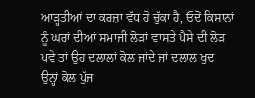ਆੜ੍ਹਤੀਆਂ ਦਾ ਕਰਜ਼ਾ ਵੱਧ ਹੋ ਚੁੱਕਾ ਹੈ, ਓਦੋਂ ਕਿਸਾਨਾਂ ਨੂੰ ਘਰਾਂ ਦੀਆਂ ਸਮਾਜੀ ਲੋੜਾਂ ਵਾਸਤੇ ਪੈਸੇ ਦੀ ਲੋੜ ਪਵੇ ਤਾਂ ਉਹ ਦਲਾਲਾਂ ਕੋਲ ਜਾਂਦੇ ਜਾਂ ਦਲਾਲ ਖੁਦ ਉਨ੍ਹਾਂ ਕੋਲ ਪੁੱਜ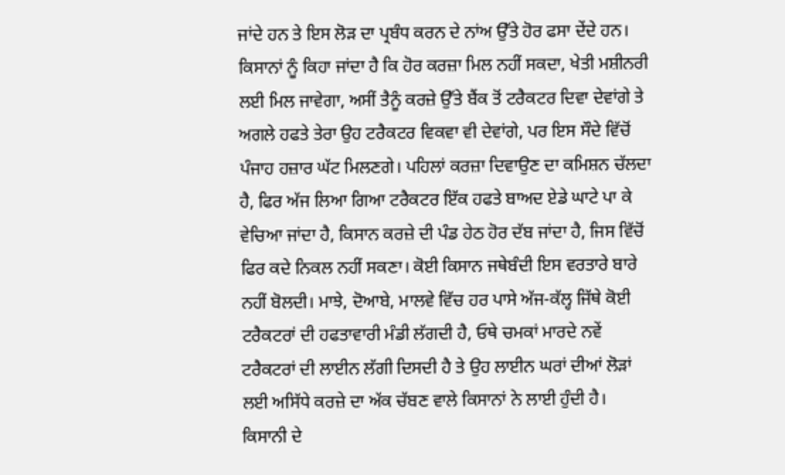ਜਾਂਦੇ ਹਨ ਤੇ ਇਸ ਲੋੜ ਦਾ ਪ੍ਰਬੰਧ ਕਰਨ ਦੇ ਨਾਂਅ ਉੱਤੇ ਹੋਰ ਫਸਾ ਦੇਂਦੇ ਹਨ। ਕਿਸਾਨਾਂ ਨੂੰ ਕਿਹਾ ਜਾਂਦਾ ਹੈ ਕਿ ਹੋਰ ਕਰਜ਼ਾ ਮਿਲ ਨਹੀਂ ਸਕਦਾ, ਖੇਤੀ ਮਸ਼ੀਨਰੀ ਲਈ ਮਿਲ ਜਾਵੇਗਾ, ਅਸੀਂ ਤੈਨੂੰ ਕਰਜ਼ੇ ਉੱਤੇ ਬੈਂਕ ਤੋਂ ਟਰੈਕਟਰ ਦਿਵਾ ਦੇਵਾਂਗੇ ਤੇ ਅਗਲੇ ਹਫਤੇ ਤੇਰਾ ਉਹ ਟਰੈਕਟਰ ਵਿਕਵਾ ਵੀ ਦੇਵਾਂਗੇ, ਪਰ ਇਸ ਸੌਦੇ ਵਿੱਚੋਂ ਪੰਜਾਹ ਹਜ਼ਾਰ ਘੱਟ ਮਿਲਣਗੇ। ਪਹਿਲਾਂ ਕਰਜ਼ਾ ਦਿਵਾਉਣ ਦਾ ਕਮਿਸ਼ਨ ਚੱਲਦਾ ਹੈ, ਫਿਰ ਅੱਜ ਲਿਆ ਗਿਆ ਟਰੈਕਟਰ ਇੱਕ ਹਫਤੇ ਬਾਅਦ ਏਡੇ ਘਾਟੇ ਪਾ ਕੇ ਵੇਚਿਆ ਜਾਂਦਾ ਹੈ, ਕਿਸਾਨ ਕਰਜ਼ੇ ਦੀ ਪੰਡ ਹੇਠ ਹੋਰ ਦੱਬ ਜਾਂਦਾ ਹੈ, ਜਿਸ ਵਿੱਚੋਂ ਫਿਰ ਕਦੇ ਨਿਕਲ ਨਹੀਂ ਸਕਣਾ। ਕੋਈ ਕਿਸਾਨ ਜਥੇਬੰਦੀ ਇਸ ਵਰਤਾਰੇ ਬਾਰੇ ਨਹੀਂ ਬੋਲਦੀ। ਮਾਝੇ, ਦੋਆਬੇ, ਮਾਲਵੇ ਵਿੱਚ ਹਰ ਪਾਸੇ ਅੱਜ-ਕੱਲ੍ਹ ਜਿੱਥੇ ਕੋਈ ਟਰੈਕਟਰਾਂ ਦੀ ਹਫਤਾਵਾਰੀ ਮੰਡੀ ਲੱਗਦੀ ਹੈ, ਓਥੇ ਚਮਕਾਂ ਮਾਰਦੇ ਨਵੇਂ ਟਰੈਕਟਰਾਂ ਦੀ ਲਾਈਨ ਲੱਗੀ ਦਿਸਦੀ ਹੈ ਤੇ ਉਹ ਲਾਈਨ ਘਰਾਂ ਦੀਆਂ ਲੋੜਾਂ ਲਈ ਅਸਿੱਧੇ ਕਰਜ਼ੇ ਦਾ ਅੱਕ ਚੱਬਣ ਵਾਲੇ ਕਿਸਾਨਾਂ ਨੇ ਲਾਈ ਹੁੰਦੀ ਹੈ।
ਕਿਸਾਨੀ ਦੇ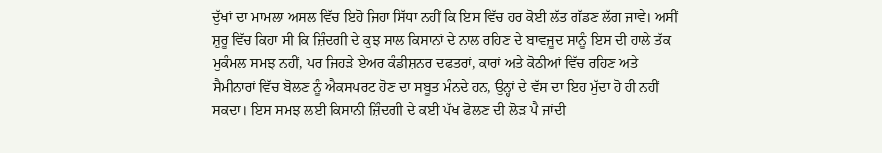ਦੁੱਖਾਂ ਦਾ ਮਾਮਲਾ ਅਸਲ ਵਿੱਚ ਇਹੋ ਜਿਹਾ ਸਿੱਧਾ ਨਹੀਂ ਕਿ ਇਸ ਵਿੱਚ ਹਰ ਕੋਈ ਲੱਤ ਗੱਡਣ ਲੱਗ ਜਾਵੇ। ਅਸੀਂ ਸ਼ੁਰੂ ਵਿੱਚ ਕਿਹਾ ਸੀ ਕਿ ਜ਼ਿੰਦਗੀ ਦੇ ਕੁਝ ਸਾਲ ਕਿਸਾਨਾਂ ਦੇ ਨਾਲ ਰਹਿਣ ਦੇ ਬਾਵਜੂਦ ਸਾਨੂੰ ਇਸ ਦੀ ਹਾਲੇ ਤੱਕ ਮੁਕੰਮਲ ਸਮਝ ਨਹੀਂ, ਪਰ ਜਿਹੜੇ ਏਅਰ ਕੰਡੀਸ਼ਨਰ ਦਫਤਰਾਂ, ਕਾਰਾਂ ਅਤੇ ਕੋਠੀਆਂ ਵਿੱਚ ਰਹਿਣ ਅਤੇ ਸੈਮੀਨਾਰਾਂ ਵਿੱਚ ਬੋਲਣ ਨੂੰ ਐਕਸਪਰਟ ਹੋਣ ਦਾ ਸਬੂਤ ਮੰਨਦੇ ਹਨ, ਉਨ੍ਹਾਂ ਦੇ ਵੱਸ ਦਾ ਇਹ ਮੁੱਦਾ ਹੋ ਹੀ ਨਹੀਂ ਸਕਦਾ। ਇਸ ਸਮਝ ਲਈ ਕਿਸਾਨੀ ਜ਼ਿੰਦਗੀ ਦੇ ਕਈ ਪੱਖ ਫੋਲਣ ਦੀ ਲੋੜ ਪੈ ਜਾਂਦੀ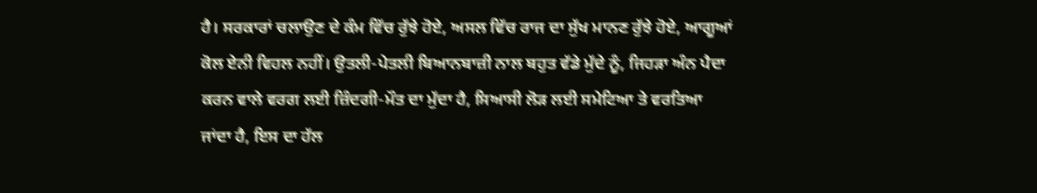ਹੈ। ਸਰਕਾਰਾਂ ਚਲਾਉਣ ਦੇ ਕੰਮ ਵਿੱਚ ਰੁੱਝੇ ਹੋਏ, ਅਸਲ ਵਿੱਚ ਰਾਜ ਦਾ ਸੁੱਖ ਮਾਨਣ ਰੁੱਝੇ ਹੋਏ, ਆਗੂਆਂ ਕੋਲ ਏਨੀ ਵਿਹਲ ਨਹੀਂ। ਉਤਲੀ-ਪੇਤਲੀ ਬਿਆਨਬਾਜ਼ੀ ਨਾਲ ਬਹੁਤ ਵੱਡੇ ਮੁੱਦੇ ਨੂੰ, ਜਿਹੜਾ ਅੰਨ ਪੈਦਾ ਕਰਨ ਵਾਲੇ ਵਰਗ ਲਈ ਜ਼ਿੰਦਗੀ-ਮੌਤ ਦਾ ਮੁੱਦਾ ਹੈ, ਸਿਆਸੀ ਲੋੜ ਲਈ ਸਮੇਟਿਆ ਤੇ ਵਰਤਿਆ ਜਾਂਦਾ ਹੈ, ਇਸ ਦਾ ਹੱਲ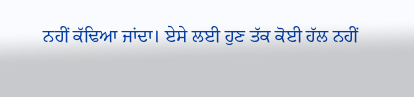ਨਹੀਂ ਕੱਢਿਆ ਜਾਂਦਾ। ਏਸੇ ਲਈ ਹੁਣ ਤੱਕ ਕੋਈ ਹੱਲ ਨਹੀਂ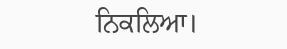ਨਿਕਲਿਆ।